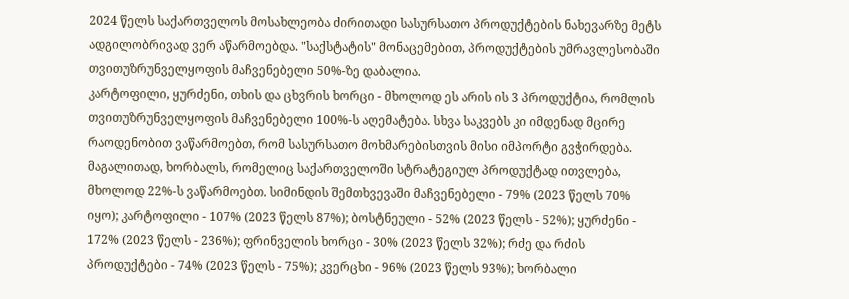2024 წელს საქართველოს მოსახლეობა ძირითადი სასურსათო პროდუქტების ნახევარზე მეტს ადგილობრივად ვერ აწარმოებდა. "საქსტატის" მონაცემებით, პროდუქტების უმრავლესობაში თვითუზრუნველყოფის მაჩვენებელი 50%-ზე დაბალია.
კარტოფილი, ყურძენი, თხის და ცხვრის ხორცი - მხოლოდ ეს არის ის 3 პროდუქტია, რომლის თვითუზრუნველყოფის მაჩვენებელი 100%-ს აღემატება. სხვა საკვებს კი იმდენად მცირე რაოდენობით ვაწარმოებთ, რომ სასურსათო მოხმარებისთვის მისი იმპორტი გვჭირდება.
მაგალითად, ხორბალს, რომელიც საქართველოში სტრატეგიულ პროდუქტად ითვლება, მხოლოდ 22%-ს ვაწარმოებთ. სიმინდის შემთხვევაში მაჩვენებელი - 79% (2023 წელს 70% იყო); კარტოფილი - 107% (2023 წელს 87%); ბოსტნეული - 52% (2023 წელს - 52%); ყურძენი - 172% (2023 წელს - 236%); ფრინველის ხორცი - 30% (2023 წელს 32%); რძე და რძის პროდუქტები - 74% (2023 წელს - 75%); კვერცხი - 96% (2023 წელს 93%); ხორბალი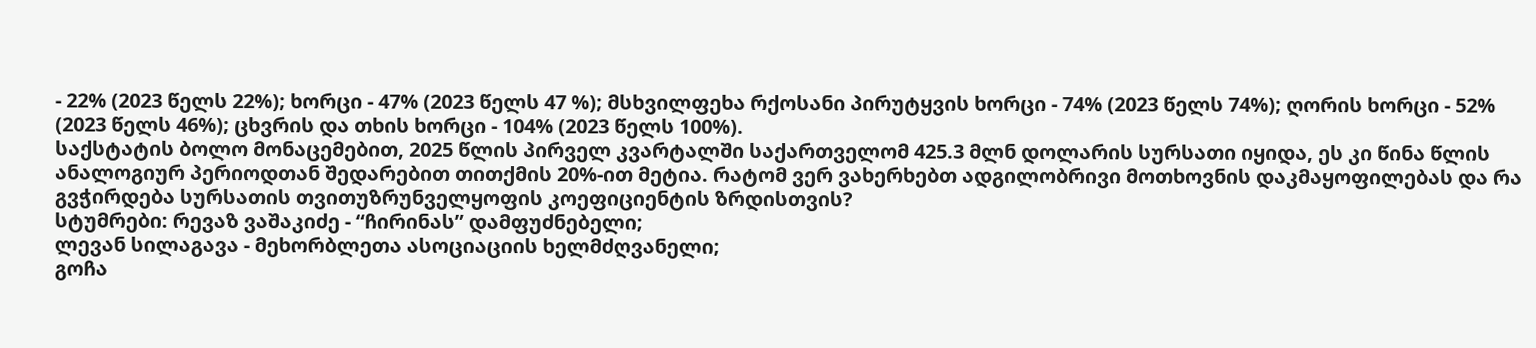- 22% (2023 წელს 22%); ხორცი - 47% (2023 წელს 47 %); მსხვილფეხა რქოსანი პირუტყვის ხორცი - 74% (2023 წელს 74%); ღორის ხორცი - 52% (2023 წელს 46%); ცხვრის და თხის ხორცი - 104% (2023 წელს 100%).
საქსტატის ბოლო მონაცემებით, 2025 წლის პირველ კვარტალში საქართველომ 425.3 მლნ დოლარის სურსათი იყიდა, ეს კი წინა წლის ანალოგიურ პერიოდთან შედარებით თითქმის 20%-ით მეტია. რატომ ვერ ვახერხებთ ადგილობრივი მოთხოვნის დაკმაყოფილებას და რა გვჭირდება სურსათის თვითუზრუნველყოფის კოეფიციენტის ზრდისთვის?
სტუმრები: რევაზ ვაშაკიძე - “ჩირინას” დამფუძნებელი;
ლევან სილაგავა - მეხორბლეთა ასოციაციის ხელმძღვანელი;
გოჩა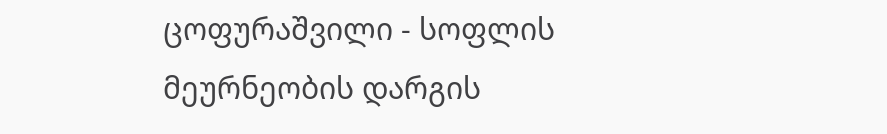ცოფურაშვილი - სოფლის მეურნეობის დარგის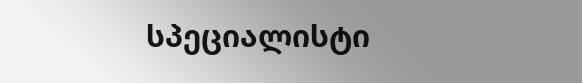სპეციალისტი